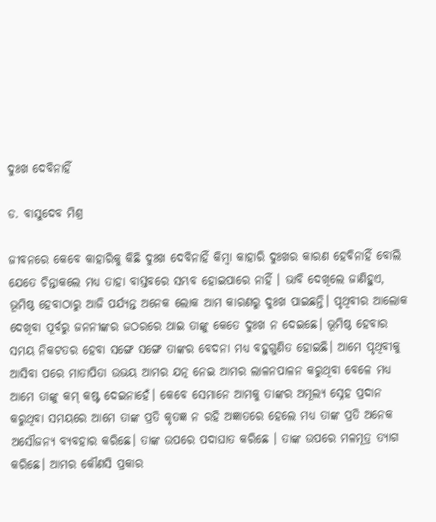ଦୁଃଖ ଦେବିନାହିଁ

ଡ. ବାସୁଦେବ ମିଶ୍ର

ଜୀବନରେ କେବେ କାହାରିକୁ କିଛି ଦୁଃଖ ଦେବିନାହିଁ କିମ୍ବା କାହାରି ଦୁଃଖର କାରଣ ହେବିନାହିଁ ବୋଲି ଯେତେ ଚିନ୍ତାକଲେ ମଧ୍ୟ ତାହା ବାସ୍ତବରେ ସମ୍ଭବ ହୋଇପାରେ ନାହିଁ । ଭାବି ଦେଖିଲେ ଜାଣିହୁଏ, ଭୂମିଷ୍ଠ ହେବାଠାରୁ ଆଜି ପର୍ଯ୍ୟନ୍ତ ଅନେକ ଲୋକ ଆମ କାରଣରୁ ଦୁଃଖ ପାଇଛନ୍ତି। ପୃଥିବୀର ଆଲୋକ ଦେଖିବା ପୂର୍ବରୁ ଜନନୀଙ୍କର ଜଠରରେ ଥାଇ ତାଙ୍କୁ କେତେ ଦୁଃଖ ନ ଦେଇଛେ। ଭୂମିଷ୍ଠ ହେବାର ସମୟ ନିକଟତର ହେବା ସଙ୍ଗେ ସଙ୍ଗେ ତାଙ୍କର ବେଦନା ମଧ୍ୟ ବହୁଗୁଣିତ ହୋଇଛି। ଆମେ ପୃଥିବୀକୁ ଆସିବା ପରେ ମାତାପିତା ଉଭୟ ଆମର ଯତ୍ନ ନେଇ ଆମର ଲାଳନପାଳନ କରୁଥିବା ବେଳେ ମଧ୍ୟ ଆମେ ତାଙ୍କୁ କମ୍‌ କଷ୍ଟ ଦେଇନାହେଁ। କେବେ ସେମାନେ ଆମକୁ ତାଙ୍କର ଅମୂଲ୍ୟ ସ୍ନେହ ପ୍ରଦାନ କରୁଥିବା ସମୟରେ ଆମେ ତାଙ୍କ ପ୍ରତି କୃତଜ୍ଞ ନ ରହି ଅଜ୍ଞାତରେ ହେଲେ ମଧ୍ୟ ତାଙ୍କ ପ୍ରତି ଅନେକ ଅସୌଜନ୍ୟ ବ୍ୟବହାର କରିଛେ। ତାଙ୍କ ଉପରେ ପଦାଘାତ କରିଛେ । ତାଙ୍କ ଉପରେ ମଳମୂତ୍ର ତ୍ୟାଗ କରିଛେ। ଆମର କୌଣସି ପ୍ରକାର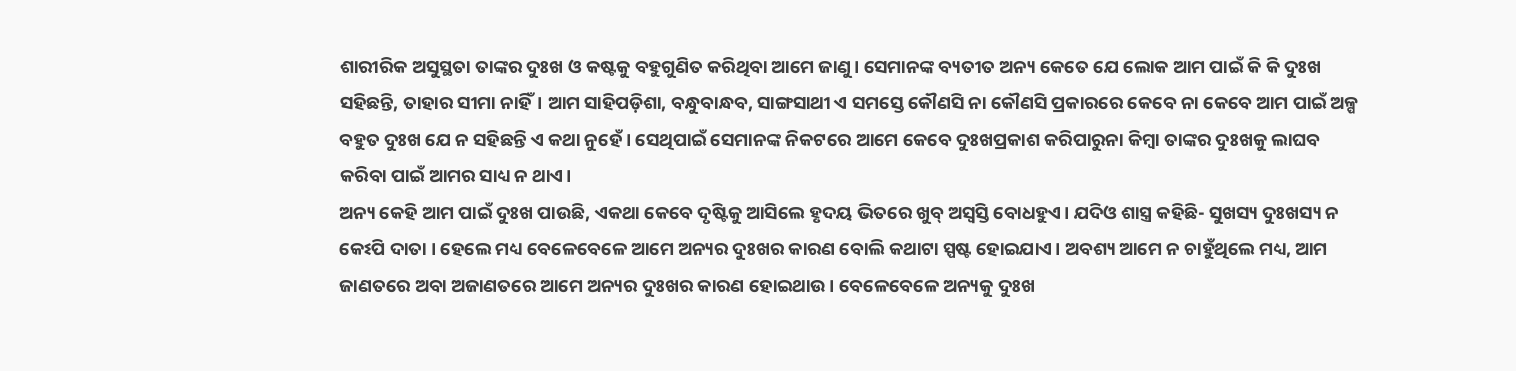ଶାରୀରିକ ଅସୁସ୍ଥତା ତାଙ୍କର ଦୁଃଖ ଓ କଷ୍ଟକୁ ବହୁଗୁଣିତ କରିଥିବା ଆମେ ଜାଣୁ। ସେମାନଙ୍କ ବ୍ୟତୀତ ଅନ୍ୟ କେତେ ଯେ ଲୋକ ଆମ ପାଇଁ କି କି ଦୁଃଖ ସହିଛନ୍ତି, ତାହାର ସୀମା ନାହିଁ। ଆମ ସାହିପଡ଼ିଶା, ବନ୍ଧୁବାନ୍ଧବ, ସାଙ୍ଗସାଥୀ ଏ ସମସ୍ତେ କୌଣସି ନା କୌଣସି ପ୍ରକାରରେ କେବେ ନା କେବେ ଆମ ପାଇଁ ଅଳ୍ପ ବହୁତ ଦୁଃଖ ଯେ ନ ସହିଛନ୍ତି ଏ କଥା ନୁହେଁ। ସେଥିପାଇଁ ସେମାନଙ୍କ ନିକଟରେ ଆମେ କେବେ ଦୁଃଖପ୍ରକାଶ କରିପାରୁନା କିମ୍ବା ତାଙ୍କର ଦୁଃଖକୁ ଲାଘବ କରିବା ପାଇଁ ଆମର ସାଧ୍ୟ ନ ଥାଏ।
ଅନ୍ୟ କେହି ଆମ ପାଇଁ ଦୁଃଖ ପାଉଛି, ଏକଥା କେବେ ଦୃଷ୍ଟିକୁ ଆସିଲେ ହୃଦୟ ଭିତରେ ଖୁବ୍‌ ଅସ୍ବସ୍ତି ବୋଧହୁଏ। ଯଦିଓ ଶାସ୍ତ୍ର କହିଛି- ସୁଖସ୍ୟ ଦୁଃଖସ୍ୟ ନ କେଽପି ଦାତା । ହେଲେ ମଧ୍ୟ ବେଳେବେଳେ ଆମେ ଅନ୍ୟର ଦୁଃଖର କାରଣ ବୋଲି କଥାଟା ସ୍ପଷ୍ଟ ହୋଇଯାଏ। ଅବଶ୍ୟ ଆମେ ନ ଚାହୁଁଥିଲେ ମଧ୍ୟ, ଆମ ଜାଣତରେ ଅବା ଅଜାଣତରେ ଆମେ ଅନ୍ୟର ଦୁଃଖର କାରଣ ହୋଇଥାଉ। ବେଳେବେଳେ ଅନ୍ୟକୁ ଦୁଃଖ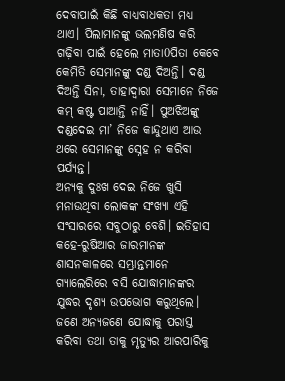ଦେବାପାଇଁ କିଛି ବାଧ୍ୟବାଧକତା ମଧ୍ୟ ଥାଏ। ପିଲାମାନଙ୍କୁ ଭଲମଣିଷ କରି ଗଢ଼ିବା ପାଇଁ ହେଲେ ମାତା0ପିତା କେବେ କେମିତି ସେମାନଙ୍କୁ ଦଣ୍ଡ ଦିଅନ୍ତି। ଦଣ୍ଡ ଦିଅନ୍ତି ସିନା, ତାହାଦ୍ୱାରା ସେମାନେ ନିଜେ କମ୍‌ କଷ୍ଟ ପାଆନ୍ତି ନାହିଁ। ପୁଅଝିଅଙ୍କୁ ଦଣ୍ଡଦେଇ ମା’ ନିଜେ କାନ୍ଦୁଥାଏ ଆଉ ଥରେ ସେମାନଙ୍କୁ ସ୍ନେହ ନ କରିବା ପର୍ଯ୍ୟନ୍ତ।
ଅନ୍ୟକୁ ଦୁଃଖ ଦେଇ ନିଜେ ଖୁସି ମନାଉଥିବା ଲୋକଙ୍କ ସଂଖ୍ୟା ଏହି ସଂସାରରେ ସବୁଠାରୁ ବେଶି। ଇତିହାସ କହେ-ରୁଷିଆର ଜାରମାନଙ୍କ ଶାସନକାଳରେ ସମ୍ଭ୍ରାନ୍ତମାନେ ଗ୍ୟାଲେରିରେ ବସି ଯୋଦ୍ଧାମାନଙ୍କର ଯୁଦ୍ଧର ଦୃଶ୍ୟ ଉପଭୋଗ କରୁଥିଲେ। ଜଣେ ଅନ୍ୟଜଣେ ଯୋଦ୍ଧାକୁ ପରାସ୍ତ କରିବା ତଥା ତାକୁ ମୃତ୍ୟୁର ଆରପାରିକୁ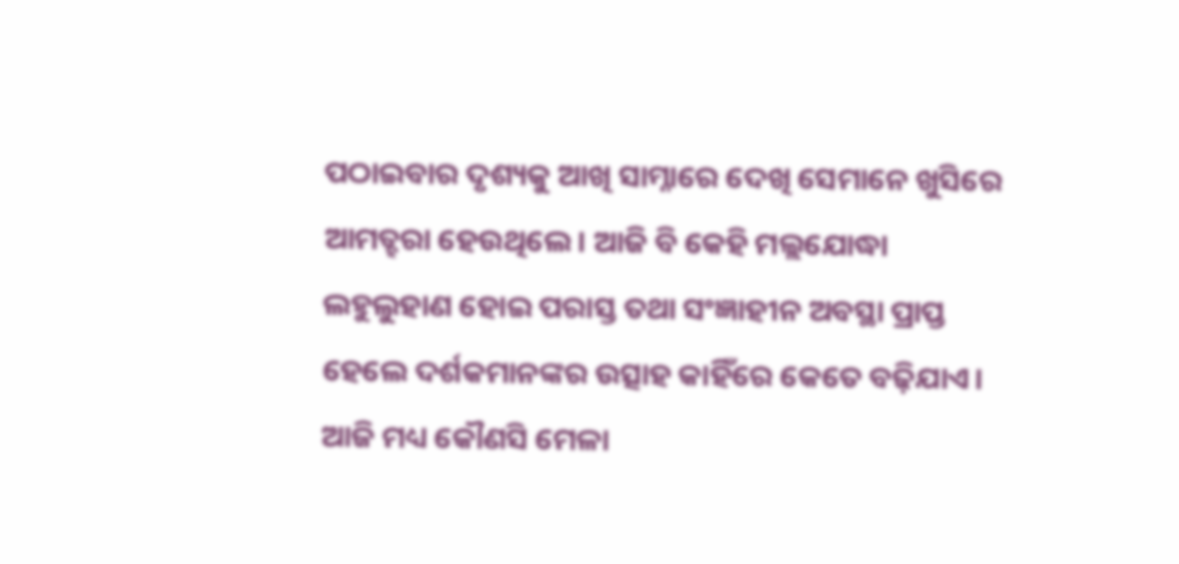ପଠାଇବାର ଦୃଶ୍ୟକୁ ଆଖି ସାମ୍ନାରେ ଦେଖି ସେମାନେ ଖୁସିରେ ଆମତ୍ହରା ହେଉଥିଲେ। ଆଜି ବି କେହି ମଲ୍ଲଯୋଦ୍ଧା ଲହୁଲୁହାଣ ହୋଇ ପରାସ୍ତ ତଥା ସଂଜ୍ଞାହୀନ ଅବସ୍ଥା ପ୍ରାପ୍ତ ହେଲେ ଦର୍ଶକମାନଙ୍କର ଉତ୍ସାହ କାହିଁରେ କେତେ ବଢ଼ିଯାଏ। ଆଜି ମଧ୍ୟ କୌଣସି ମେଳା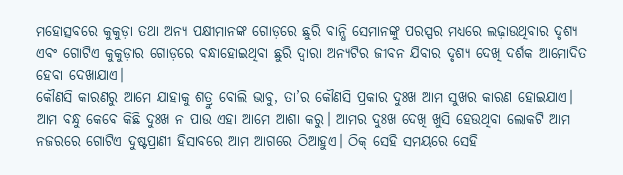ମହୋତ୍ସବରେ କୁକୁଡ଼ା ତଥା ଅନ୍ୟ ପକ୍ଷୀମାନଙ୍କ ଗୋଡ଼ରେ ଛୁରି ବାନ୍ଧି ସେମାନଙ୍କୁ ପରସ୍ପର ମଧ୍ୟରେ ଲଢ଼ାଉଥିବାର ଦୃଶ୍ୟ ଏବଂ ଗୋଟିଏ କୁକୁଡ଼ାର ଗୋଡ଼ରେ ବନ୍ଧାହୋଇଥିବା ଛୁରି ଦ୍ୱାରା ଅନ୍ୟଟିର ଜୀବନ ଯିବାର ଦୃଶ୍ୟ ଦେଖି ଦର୍ଶକ ଆମୋଦିତ ହେବା ଦେଖାଯାଏ।
କୌଣସି କାରଣରୁ ଆମେ ଯାହାକୁ ଶତ୍ରୁ ବୋଲି ଭାବୁ, ତା’ର କୌଣସି ପ୍ରକାର ଦୁଃଖ ଆମ ସୁଖର କାରଣ ହୋଇଯାଏ। ଆମ ବନ୍ଧୁ କେବେ କିଛି ଦୁଃଖ ନ ପାଉ ଏହା ଆମେ ଆଶା କରୁ। ଆମର ଦୁଃଖ ଦେଖି ଖୁସି ହେଉଥିବା ଲୋକଟି ଆମ ନଜରରେ ଗୋଟିଏ ଦୁଷ୍ଟପ୍ରାଣୀ ହିସାବରେ ଆମ ଆଗରେ ଠିଆହୁଏ। ଠିକ୍‌ ସେହି ସମୟରେ ସେହି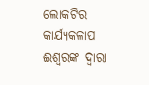ଲୋକଟିର କାର୍ଯ୍ୟକଳାପ ଈଶ୍ୱରଙ୍କ ଦ୍ୱାରା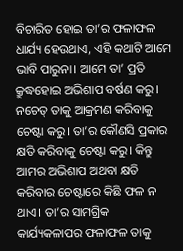ବିଚାରିତ ହୋଇ ତା’ର ଫଳାଫଳ ଧାର୍ଯ୍ୟ ହେଉଥାଏ, ଏହି କଥାଟି ଆମେ ଭାବି ପାରୁନା। ଆମେ ତା’ ପ୍ରତି କ୍ରୁଦ୍ଧହୋଇ ଅଭିଶାପ ବର୍ଷଣ କରୁ। ନଚେତ୍‌ ତାକୁ ଆକ୍ରମଣ କରିବାକୁ ଚେଷ୍ଟା କରୁ। ତା’ର କୌଣସି ପ୍ରକାର କ୍ଷତି କରିବାକୁ ଚେଷ୍ଟା କରୁ। କିନ୍ତୁ ଆମର ଅଭିଶାପ ଅଥବା କ୍ଷତି କରିବାର ଚେଷ୍ଟାରେ କିଛି ଫଳ ନ ଥାଏ। ତା’ର ସାମଗ୍ରିକ କାର୍ଯ୍ୟକଳାପର ଫଳାଫଳ ତାକୁ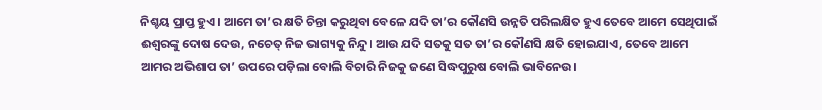ନିଶ୍ଚୟ ପ୍ରାପ୍ତ ହୁଏ। ଆମେ ତା’ର କ୍ଷତି ଚିନ୍ତା କରୁଥିବା ବେଳେ ଯଦି ତା’ର କୌଣସି ଉନ୍ନତି ପରିଲକ୍ଷିତ ହୁଏ ତେବେ ଆମେ ସେଥିପାଇଁ ଈଶ୍ୱରଙ୍କୁ ଦୋଷ ଦେଉ, ନଚେତ୍‌ ନିଜ ଭାଗ୍ୟକୁ ନିନ୍ଦୁ। ଆଉ ଯଦି ସତକୁ ସତ ତା’ର କୌଣସି କ୍ଷତି ହୋଇଯାଏ, ତେବେ ଆମେ ଆମର ଅଭିଶାପ ତା’ ଉପରେ ପଡ଼ିଲା ବୋଲି ବିଚାରି ନିଜକୁ ଜଣେ ସିଦ୍ଧପୁରୁଷ ବୋଲି ଭାବିନେଉ।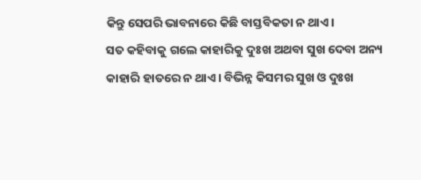କିନ୍ତୁ ସେପରି ଭାବନାରେ କିଛି ବାସ୍ତବିକତା ନ ଥାଏ।
ସତ କହିବାକୁ ଗଲେ କାହାରିକୁ ଦୁଃଖ ଅଥବା ସୁଖ ଦେବା ଅନ୍ୟ କାହାରି ହାତରେ ନ ଥାଏ। ବିଭିନ୍ନ କିସମର ସୁଖ ଓ ଦୁଃଖ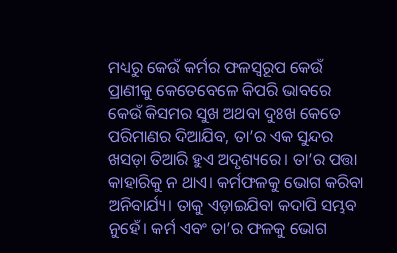ମଧ୍ୟରୁ କେଉଁ କର୍ମର ଫଳସ୍ବରୂପ କେଉଁ ପ୍ରାଣୀକୁ କେତେବେଳେ କିପରି ଭାବରେ କେଉଁ କିସମର ସୁଖ ଅଥବା ଦୁଃଖ କେତେ ପରିମାଣର ଦିଆଯିବ, ତା’ର ଏକ ସୁନ୍ଦର ଖସଡ଼ା ତିଆରି ହୁଏ ଅଦୃଶ୍ୟରେ। ତା’ର ପତ୍ତା କାହାରିକୁ ନ ଥାଏ। କର୍ମଫଳକୁ ଭୋଗ କରିବା ଅନିବାର୍ଯ୍ୟ। ତାକୁ ଏଡ଼ାଇଯିବା କଦାପି ସମ୍ଭବ ନୁହେଁ। କର୍ମ ଏବଂ ତା’ର ଫଳକୁ ଭୋଗ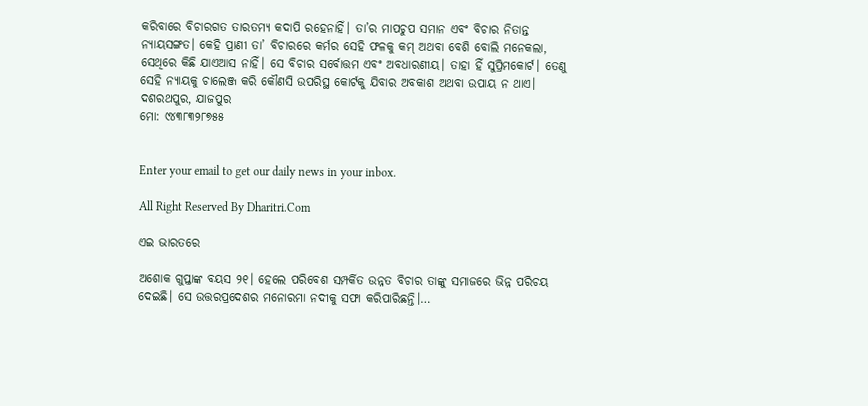କରିବାରେ ବିଚାରଗତ ତାରତମ୍ୟ କଦାପି ରହେନାହିଁ। ତା’ର ମାପଚୁପ ସମାନ ଏବଂ ବିଚାର ନିତାନ୍ତ ନ୍ୟାୟସଙ୍ଗତ। କେହି ପ୍ରାଣୀ ତା’ ବିଚାରରେ କର୍ମର ସେହି ଫଳକୁ କମ୍‌ ଅଥବା ବେଶି ବୋଲି ମନେକଲା, ସେଥିରେ କିଛି ଯାଏଆସ ନାହିଁ। ସେ ବିଚାର ସର୍ବୋତ୍ତମ ଏବଂ ଅବଧାରଣୀୟ। ତାହା ହିଁ ସୁପ୍ରିମକୋର୍ଟ। ତେଣୁ ସେହି ନ୍ୟାୟକୁ ଚାଲେଞ୍ଜ କରି କୌଣସି ଉପରିସ୍ଥ କୋର୍ଟକୁ ଯିବାର ଅବକାଶ ଅଥବା ଉପାୟ ନ ଥାଏ।
ଦଶରଥପୁର, ଯାଜପୁର
ମୋ: ୯୪୩୮୩୨୮୭୫୫


Enter your email to get our daily news in your inbox.

All Right Reserved By Dharitri.Com

ଏଇ ଭାରତରେ

ଅଶୋକ ଗୁପ୍ତାଙ୍କ ବୟସ ୨୧। ହେଲେ ପରିବେଶ ସମ୍ପର୍କିତ ଉନ୍ନତ ବିଚାର ତାଙ୍କୁ ସମାଜରେ ଭିନ୍ନ ପରିଚୟ ଦେଇଛି। ସେ ଉତ୍ତରପ୍ରଦେଶର ମନୋରମା ନଦୀକୁ ସଫା କରିପାରିଛନ୍ତି।…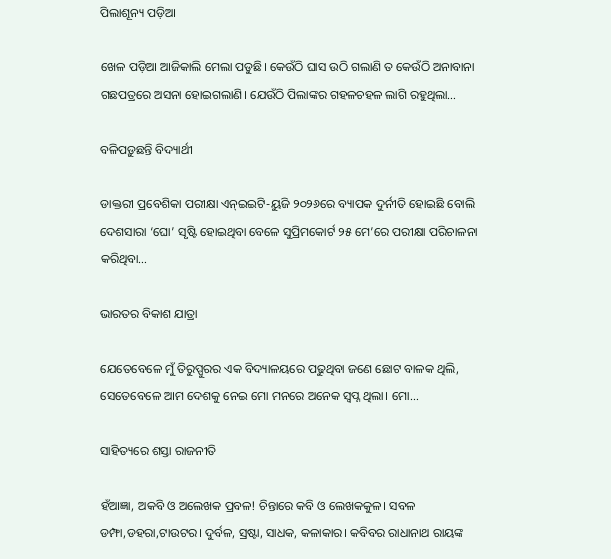ପିଲାଶୂନ୍ୟ ପଡ଼ିଆ

ଖେଳ ପଡ଼ିଆ ଆଜିକାଲି ମେଲା ପଡୁଛି। କେଉଁଠି ଘାସ ଉଠି ଗଲାଣି ତ କେଉଁଠି ଅନାବାନା ଗଛପତ୍ରରେ ଅସନା ହୋଇଗଲାଣି। ଯେଉଁଠି ପିଲାଙ୍କର ଗହଳଚହଳ ଲାଗି ରହୁଥିଲା…

ବଳିପଡ଼ୁଛନ୍ତି ବିଦ୍ୟାର୍ଥୀ

ଡାକ୍ତରୀ ପ୍ରବେଶିକା ପରୀକ୍ଷା ଏନ୍‌ଇଇଟି-ୟୁଜି ୨୦୨୬ରେ ବ୍ୟାପକ ଦୁର୍ନୀତି ହୋଇଛି ବୋଲି ଦେଶସାରା ‘ଘୋ’ ସୃଷ୍ଟି ହୋଇଥିବା ବେଳେ ସୁପ୍ରିମକୋର୍ଟ ୨୫ ମେ’ରେ ପରୀକ୍ଷା ପରିଚାଳନା କରିଥିବା…

ଭାରତର ବିକାଶ ଯାତ୍ରା

ଯେତେବେଳେ ମୁଁ ତିରୁପ୍ପୁରର ଏକ ବିଦ୍ୟାଳୟରେ ପଢୁଥିବା ଜଣେ ଛୋଟ ବାଳକ ଥିଲି, ସେତେବେଳେ ଆମ ଦେଶକୁ ନେଇ ମୋ ମନରେ ଅନେକ ସ୍ବପ୍ନ ଥିଲା। ମୋ…

ସାହିତ୍ୟରେ ଶସ୍ତା ରାଜନୀତି

ହଁଆଜ୍ଞା, ଅକବି ଓ ଅଲେଖକ ପ୍ରବଳ! ଚିନ୍ତାରେ କବି ଓ ଲେଖକକୁଳ। ସବଳ ଡମ୍ଫା,ଡହରା,ଟାଉଟର। ଦୁର୍ବଳ, ସ୍ରଷ୍ଟା, ସାଧକ, କଳାକାର। କବିବର ରାଧାନାଥ ରାୟଙ୍କ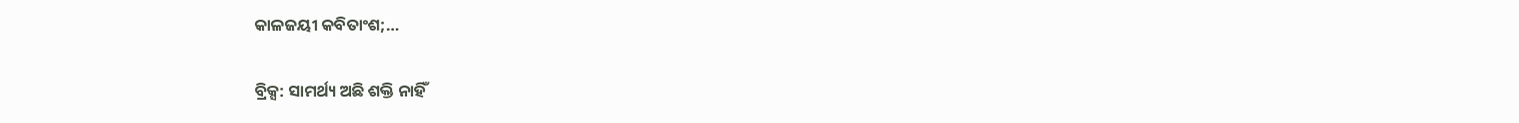କାଳଜୟୀ କବିତାଂଶ;…

ବ୍ରିକ୍ସ: ସାମର୍ଥ୍ୟ ଅଛି ଶକ୍ତି ନାହିଁ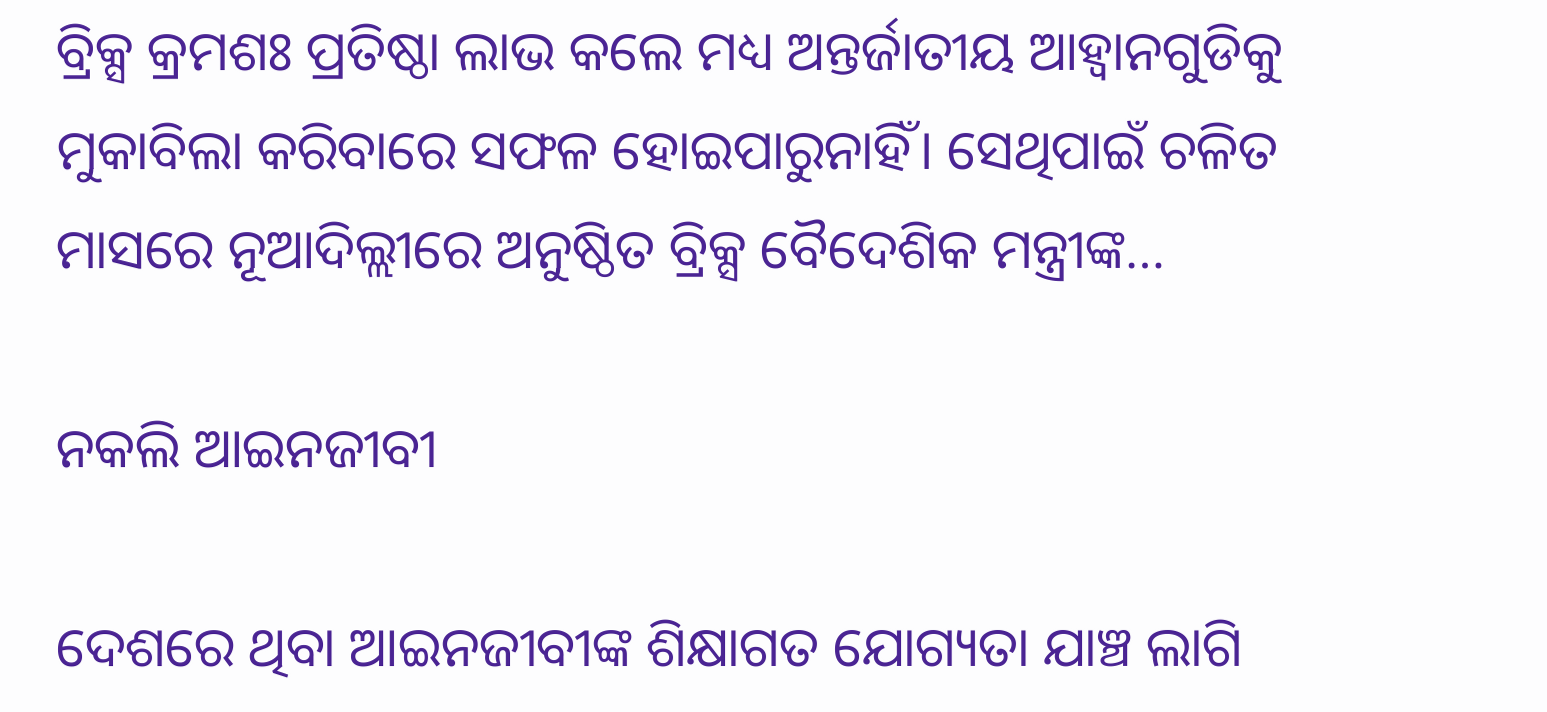ବ୍ରିକ୍ସ କ୍ରମଶଃ ପ୍ରତିଷ୍ଠା ଲାଭ କଲେ ମଧ୍ୟ ଅନ୍ତର୍ଜାତୀୟ ଆହ୍ବାନଗୁଡିକୁ ମୁକାବିଲା କରିବାରେ ସଫଳ ହୋଇପାରୁନାହିଁ। ସେଥିପାଇଁ ଚଳିତ ମାସରେ ନୂଆଦିଲ୍ଲୀରେ ଅନୁଷ୍ଠିତ ବ୍ରିକ୍ସ ବୈଦେଶିକ ମନ୍ତ୍ରୀଙ୍କ…

ନକଲି ଆଇନଜୀବୀ

ଦେଶରେ ଥିବା ଆଇନଜୀବୀଙ୍କ ଶିକ୍ଷାଗତ ଯୋଗ୍ୟତା ଯାଞ୍ଚ ଲାଗି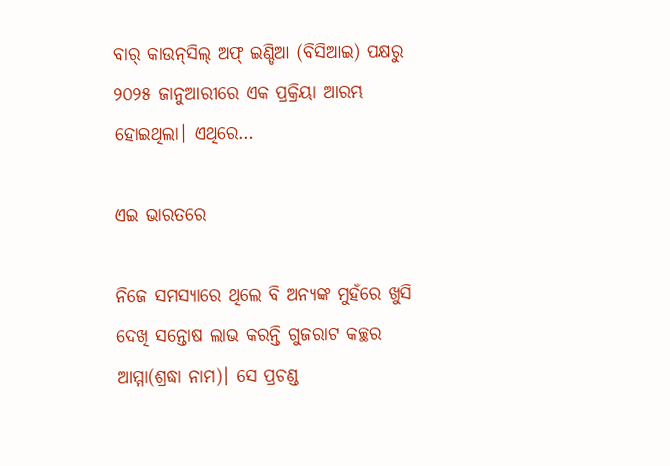ବାର୍‌ କାଉନ୍‌ସିଲ୍‌ ଅଫ୍‌ ଇଣ୍ଡିଆ (ବିସିଆଇ) ପକ୍ଷରୁ ୨୦୨୫ ଜାନୁଆରୀରେ ଏକ ପ୍ରକ୍ରିୟା ଆରମ୍ଭ ହୋଇଥିଲା। ଏଥିରେ…

ଏଇ ଭାରତରେ

ନିଜେ ସମସ୍ୟାରେ ଥିଲେ ବି ଅନ୍ୟଙ୍କ ମୁହଁରେ ଖୁସି ଦେଖି ସନ୍ତୋଷ ଲାଭ କରନ୍ତି ଗୁଜରାଟ କଚ୍ଛର ଆମ୍ମା(ଶ୍ରଦ୍ଧା ନାମ)। ସେ ପ୍ରଚଣ୍ଡ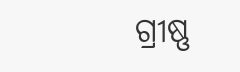ଗ୍ରୀଷ୍ଣ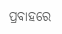ପ୍ରବାହରେ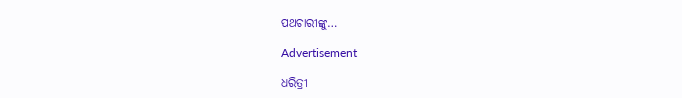ପଥଚାରୀଙ୍କୁ…

Advertisement

ଧରିତ୍ରୀ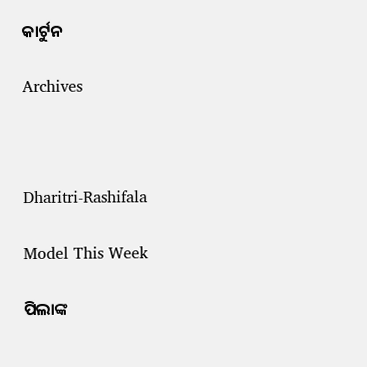କାର୍ଟୁନ

Archives



Dharitri-Rashifala

Model This Week

ପିଲାଙ୍କ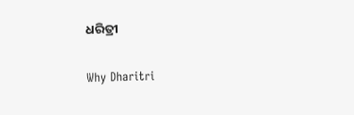ଧରିତ୍ରୀ

Why Dharitri